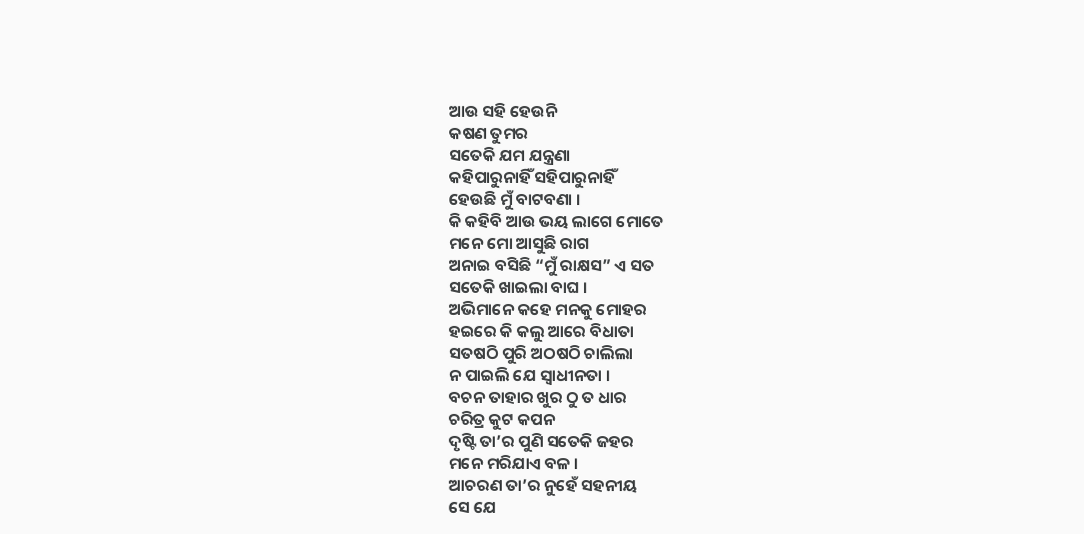ଆଉ ସହି ହେଉନି
କଷଣ ତୁମର
ସତେକି ଯମ ଯନ୍ତ୍ରଣା
କହିପାରୁନାହିଁ ସହିପାରୁନାହିଁ
ହେଉଛି ମୁଁ ବାଟବଣା ।
କି କହିବି ଆଉ ଭୟ ଲାଗେ ମୋତେ
ମନେ ମୋ ଆସୁଛି ରାଗ
ଅନାଇ ବସିଛି “ମୁଁ ରାକ୍ଷସ” ଏ ସତ
ସତେକି ଖାଇଲା ବାଘ ।
ଅଭିମାନେ କହେ ମନକୁ ମୋହର
ହଇରେ କି କଲୁ ଆରେ ବିଧାତା
ସତଷଠି ପୁରି ଅଠଷଠି ଚାଲିଲା
ନ ପାଇଲି ଯେ ସ୍ୱାଧୀନତା ।
ବଚନ ତାହାର ଖୁର ଠୁ ତ ଧାର
ଚରିତ୍ର କୁଟ କପନ
ଦୃଷ୍ଟି ତା’ର ପୁଣି ସତେକି ଜହର
ମନେ ମରିଯାଏ ବଳ ।
ଆଚରଣ ତା’ର ନୁହେଁ ସହନୀୟ
ସେ ଯେ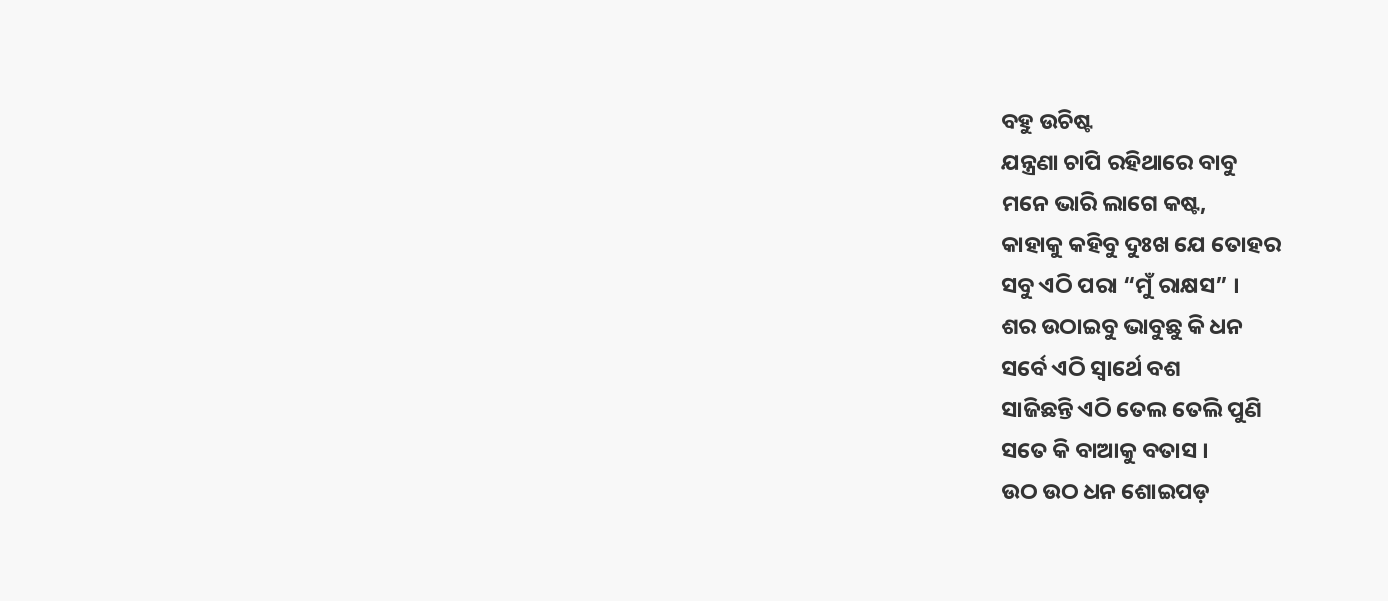ବହୁ ଉଚିଷ୍ଟ
ଯନ୍ତ୍ରଣା ଚାପି ରହିଥାରେ ବାବୁ
ମନେ ଭାରି ଲାଗେ କଷ୍ଟ,
କାହାକୁ କହିବୁ ଦୁଃଖ ଯେ ତୋହର
ସବୁ ଏଠି ପରା “ମୁଁ ରାକ୍ଷସ” ।
ଶର ଉଠାଇବୁ ଭାବୁଛୁ କି ଧନ
ସର୍ବେ ଏଠି ସ୍ୱାର୍ଥେ ବଶ
ସାଜିଛନ୍ତି ଏଠି ତେଲ ତେଲି ପୁଣି
ସତେ କି ବାଆକୁ ବତାସ ।
ଉଠ ଉଠ ଧନ ଶୋଇପଡ଼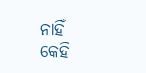ନାହିଁ
କେହି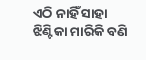ଏଠି ନାହିଁ ସାହା
ଝିଣ୍ଟିକା ମାରିକି ବଣି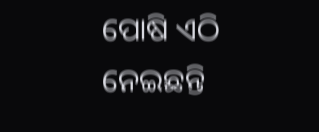ପୋଷି ଏଠି
ନେଇଛନ୍ତି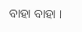ବାହା ବାହା ।